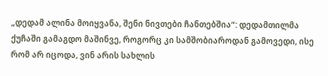„დედამ ალინა მოიყვანა, შენი ნივთები ჩანთებშია“: დედამთილმა ქუჩაში გამაგდო მაშინვე, როგორც კი სამშობიაროდან გამოვედი, ისე რომ არ იცოდა, ვინ არის სახლის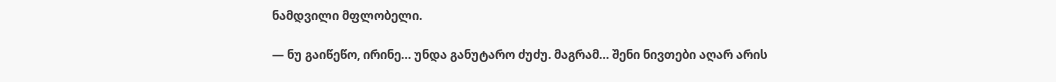ნამდვილი მფლობელი.

— ნუ გაიწეწო, ირინე… უნდა განუტარო ძუძუ. მაგრამ… შენი ნივთები აღარ არის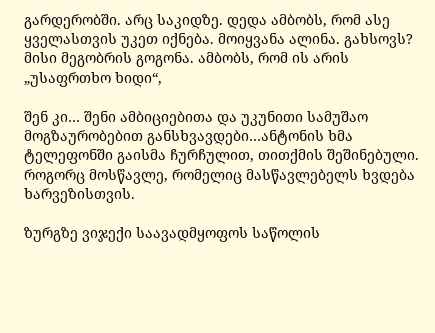გარდერობში. არც საკიდზე. დედა ამბობს, რომ ასე ყველასთვის უკეთ იქნება. მოიყვანა ალინა. გახსოვს? მისი მეგობრის გოგონა. ამბობს, რომ ის არის „უსაფრთხო ხიდი“,

შენ კი… შენი ამბიციებითა და უკუნითი სამუშაო მოგზაურობებით განსხვავდები…ანტონის ხმა ტელეფონში გაისმა ჩურჩულით, თითქმის შეშინებული. როგორც მოსწავლე, რომელიც მასწავლებელს ხვდება ხარვეზისთვის.

ზურგზე ვიჯექი საავადმყოფოს საწოლის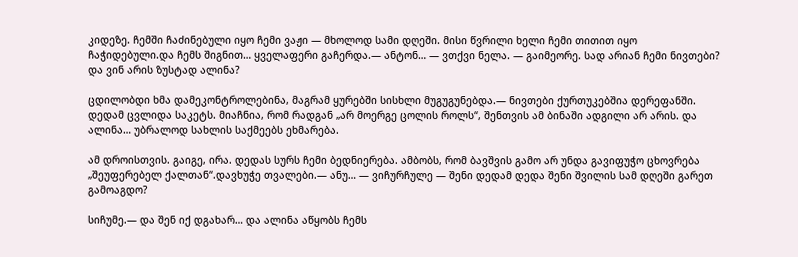კიდეზე. ჩემში ჩაძინებული იყო ჩემი ვაჟი — მხოლოდ სამი დღეში. მისი წვრილი ხელი ჩემი თითით იყო ჩაჭიდებული.და ჩემს შიგნით… ყველაფერი გაჩერდა.— ანტონ… — ვთქვი ნელა. — გაიმეორე. სად არიან ჩემი ნივთები? და ვინ არის ზუსტად ალინა?

ცდილობდი ხმა დამეკონტროლებინა, მაგრამ ყურებში სისხლი მუგუგუნებდა.— ნივთები ქურთუკებშია დერეფანში. დედამ ცვლიდა საკეტს. მიაჩნია, რომ რადგან „არ მოერგე ცოლის როლს“, შენთვის ამ ბინაში ადგილი არ არის. და ალინა… უბრალოდ სახლის საქმეებს ეხმარება.

ამ დროისთვის. გაიგე, ირა. დედას სურს ჩემი ბედნიერება. ამბობს, რომ ბავშვის გამო არ უნდა გავიფუჭო ცხოვრება „შეუფერებელ ქალთან“.დავხუჭე თვალები.— ანუ… — ვიჩურჩულე — შენი დედამ დედა შენი შვილის სამ დღეში გარეთ გამოაგდო?

სიჩუმე.— და შენ იქ დგახარ… და ალინა აწყობს ჩემს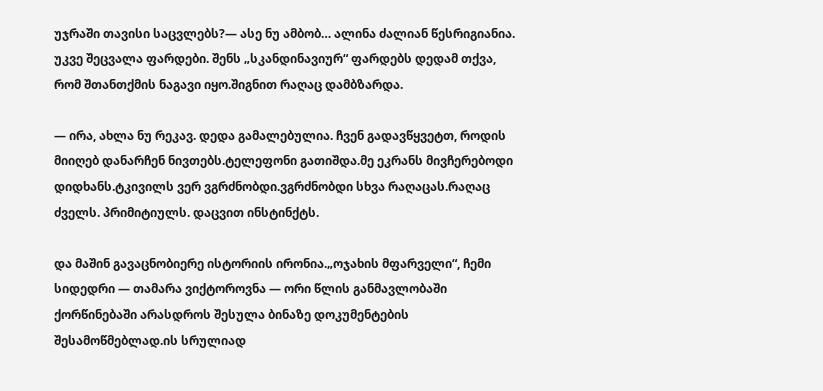უჯრაში თავისი საცვლებს?— ასე ნუ ამბობ… ალინა ძალიან წესრიგიანია. უკვე შეცვალა ფარდები. შენს „სკანდინავიურ“ ფარდებს დედამ თქვა, რომ შთანთქმის ნაგავი იყო.შიგნით რაღაც დამბზარდა.

— ირა, ახლა ნუ რეკავ. დედა გამალებულია. ჩვენ გადავწყვეტთ, როდის მიიღებ დანარჩენ ნივთებს.ტელეფონი გათიშდა.მე ეკრანს მივჩერებოდი დიდხანს.ტკივილს ვერ ვგრძნობდი.ვგრძნობდი სხვა რაღაცას.რაღაც ძველს. პრიმიტიულს. დაცვით ინსტინქტს.

და მაშინ გავაცნობიერე ისტორიის ირონია.„ოჯახის მფარველი“, ჩემი სიდედრი — თამარა ვიქტოროვნა — ორი წლის განმავლობაში ქორწინებაში არასდროს შესულა ბინაზე დოკუმენტების შესამოწმებლად.ის სრულიად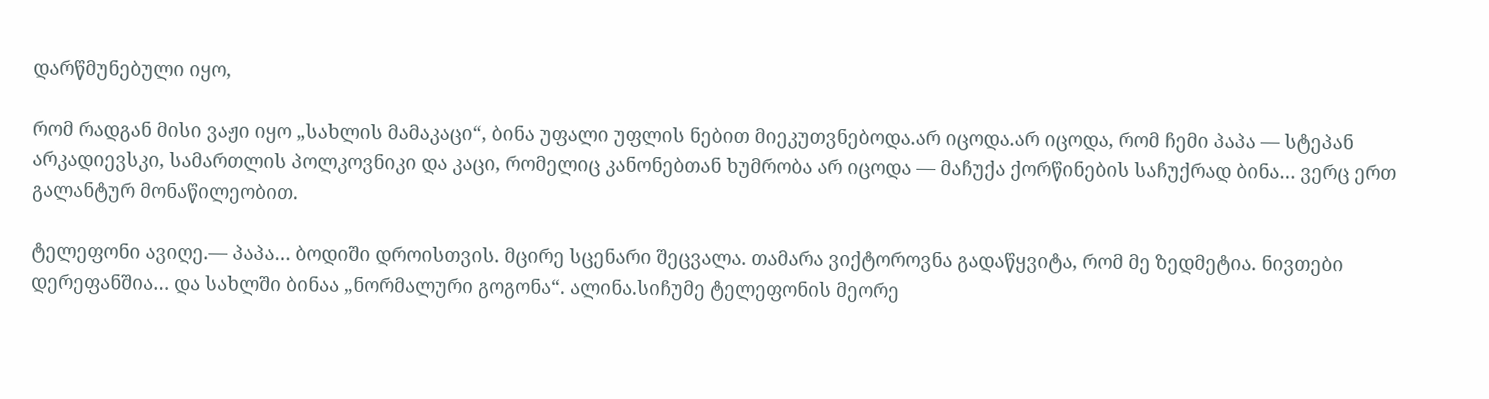დარწმუნებული იყო,

რომ რადგან მისი ვაჟი იყო „სახლის მამაკაცი“, ბინა უფალი უფლის ნებით მიეკუთვნებოდა.არ იცოდა.არ იცოდა, რომ ჩემი პაპა — სტეპან არკადიევსკი, სამართლის პოლკოვნიკი და კაცი, რომელიც კანონებთან ხუმრობა არ იცოდა — მაჩუქა ქორწინების საჩუქრად ბინა… ვერც ერთ გალანტურ მონაწილეობით.

ტელეფონი ავიღე.— პაპა… ბოდიში დროისთვის. მცირე სცენარი შეცვალა. თამარა ვიქტოროვნა გადაწყვიტა, რომ მე ზედმეტია. ნივთები დერეფანშია… და სახლში ბინაა „ნორმალური გოგონა“. ალინა.სიჩუმე ტელეფონის მეორე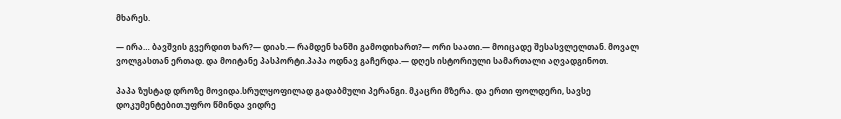მხარეს.

— ირა… ბავშვის გვერდით ხარ?— დიახ.— რამდენ ხანში გამოდიხართ?— ორი საათი.— მოიცადე შესასვლელთან. მოვალ ვოლგასთან ერთად. და მოიტანე პასპორტი.პაპა ოდნავ გაჩერდა.— დღეს ისტორიული სამართალი აღვადგინოთ.

პაპა ზუსტად დროზე მოვიდა.სრულყოფილად გადაბმული პერანგი. მკაცრი მზერა. და ერთი ფოლდერი, სავსე დოკუმენტებით.უფრო წმინდა ვიდრე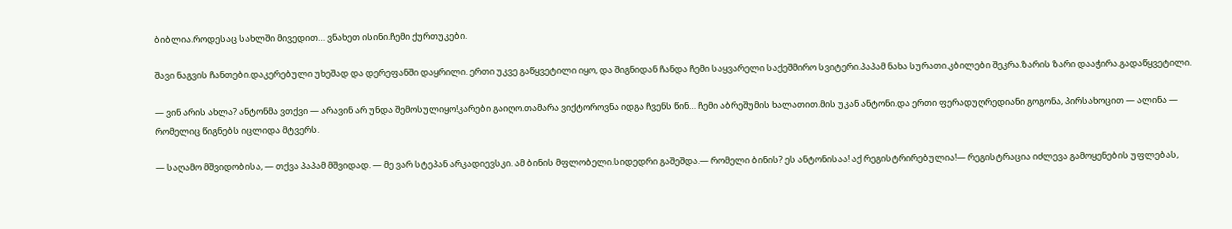ბიბლია.როდესაც სახლში მივედით… ვნახეთ ისინი.ჩემი ქურთუკები.

შავი ნაგვის ჩანთები.დაკერებული უხეშად და დერეფანში დაყრილი. ერთი უკვე გაწყვეტილი იყო, და შიგნიდან ჩანდა ჩემი საყვარელი საქეშმირო სვიტერი.პაპამ ნახა სურათი.კბილები შეკრა.ზარის ზარი დააჭირა.გადაწყვეტილი.

— ვინ არის ახლა? ანტონმა ვთქვი — არავინ არ უნდა შემოსულიყო!კარები გაიღო.თამარა ვიქტოროვნა იდგა ჩვენს წინ… ჩემი აბრეშუმის ხალათით.მის უკან ანტონი.და ერთი ფერადუღრედიანი გოგონა, პირსახოცით — ალინა — რომელიც წიგნებს იცლიდა მტვერს.

— საღამო მშვიდობისა, — თქვა პაპამ მშვიდად. — მე ვარ სტეპან არკადიევსკი. ამ ბინის მფლობელი.სიდედრი გაშეშდა.— რომელი ბინის? ეს ანტონისაა! აქ რეგისტრირებულია!— რეგისტრაცია იძლევა გამოყენების უფლებას,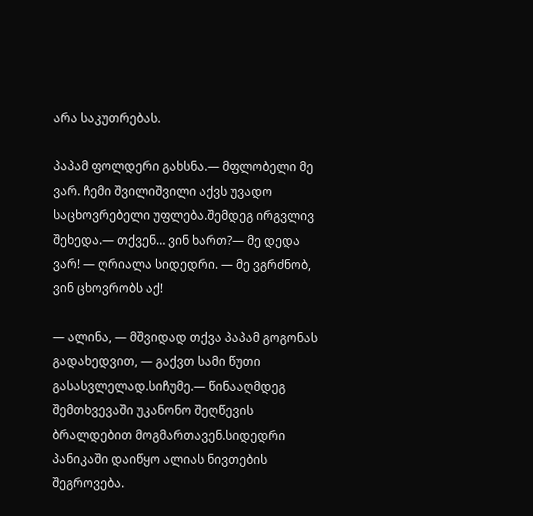არა საკუთრებას.

პაპამ ფოლდერი გახსნა.— მფლობელი მე ვარ. ჩემი შვილიშვილი აქვს უვადო საცხოვრებელი უფლება.შემდეგ ირგვლივ შეხედა.— თქვენ… ვინ ხართ?— მე დედა ვარ! — ღრიალა სიდედრი. — მე ვგრძნობ, ვინ ცხოვრობს აქ!

— ალინა, — მშვიდად თქვა პაპამ გოგონას გადახედვით, — გაქვთ სამი წუთი გასასვლელად.სიჩუმე.— წინააღმდეგ შემთხვევაში უკანონო შეღწევის ბრალდებით მოგმართავენ.სიდედრი პანიკაში დაიწყო ალიას ნივთების შეგროვება.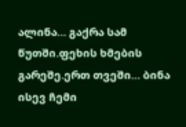ალინა… გაქრა სამ წუთში.ფეხის ხმების გარეშე.ერთ თვეში… ბინა ისევ ჩემი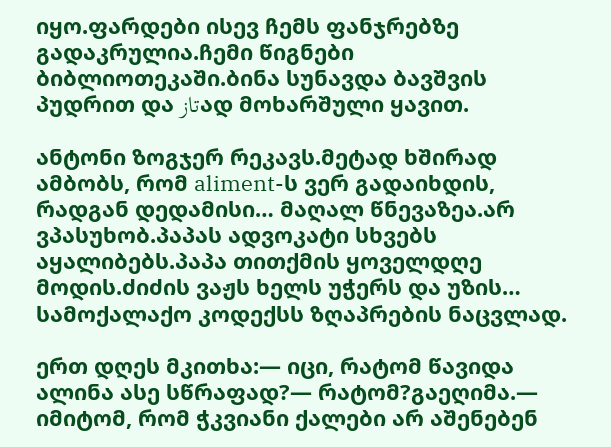იყო.ფარდები ისევ ჩემს ფანჯრებზე გადაკრულია.ჩემი წიგნები ბიბლიოთეკაში.ბინა სუნავდა ბავშვის პუდრით და تازად მოხარშული ყავით.

ანტონი ზოგჯერ რეკავს.მეტად ხშირად ამბობს, რომ aliment-ს ვერ გადაიხდის, რადგან დედამისი… მაღალ წნევაზეა.არ ვპასუხობ.პაპას ადვოკატი სხვებს აყალიბებს.პაპა თითქმის ყოველდღე მოდის.ძიძის ვაჟს ხელს უჭერს და უზის… სამოქალაქო კოდექსს ზღაპრების ნაცვლად.

ერთ დღეს მკითხა:— იცი, რატომ წავიდა ალინა ასე სწრაფად?— რატომ?გაეღიმა.— იმიტომ, რომ ჭკვიანი ქალები არ აშენებენ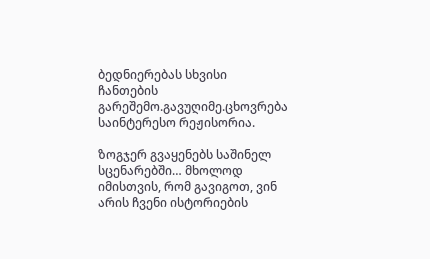ბედნიერებას სხვისი ჩანთების გარეშემო.გავუღიმე.ცხოვრება საინტერესო რეჟისორია.

ზოგჯერ გვაყენებს საშინელ სცენარებში… მხოლოდ იმისთვის, რომ გავიგოთ, ვინ არის ჩვენი ისტორიების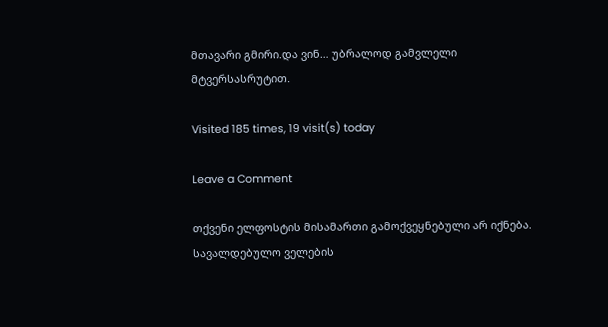მთავარი გმირი.და ვინ… უბრალოდ გამვლელი მტვერსასრუტით.

Visited 185 times, 19 visit(s) today

Leave a Comment

თქვენი ელფოსტის მისამართი გამოქვეყნებული არ იქნება. სავალდებულო ველების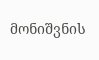მონიშვნის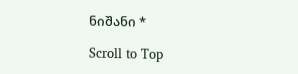ნიშანი *

Scroll to Top